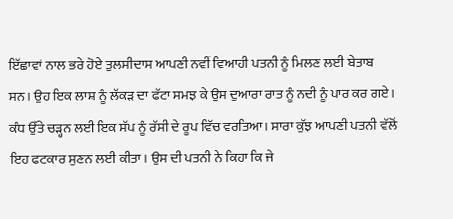ਇੱਛਾਵਾਂ ਨਾਲ ਭਰੇ ਹੋਏ ਤੁਲਸੀਦਾਸ ਆਪਣੀ ਨਵੀਂ ਵਿਆਹੀ ਪਤਨੀ ਨੂੰ ਮਿਲਣ ਲਈ ਬੇਤਾਬ ਸਨ। ਉਹ ਇਕ ਲਾਸ਼ ਨੂੰ ਲੱਕੜ ਦਾ ਫੱਟਾ ਸਮਝ ਕੇ ਉਸ ਦੁਆਰਾ ਰਾਤ ਨੂੰ ਨਦੀ ਨੂੰ ਪਾਰ ਕਰ ਗਏ। ਕੰਧ ਉੱਤੇ ਚੜ੍ਹਨ ਲਈ ਇਕ ਸੱਪ ਨੂੰ ਰੱਸੀ ਦੇ ਰੂਪ ਵਿੱਚ ਵਰਤਿਆ। ਸਾਰਾ ਕੁੱਝ ਆਪਣੀ ਪਤਨੀ ਵੱਲੋਂ ਇਹ ਫਟਕਾਰ ਸੁਣਨ ਲਈ ਕੀਤਾ। ਉਸ ਦੀ ਪਤਨੀ ਨੇ ਕਿਹਾ ਕਿ ਜੇ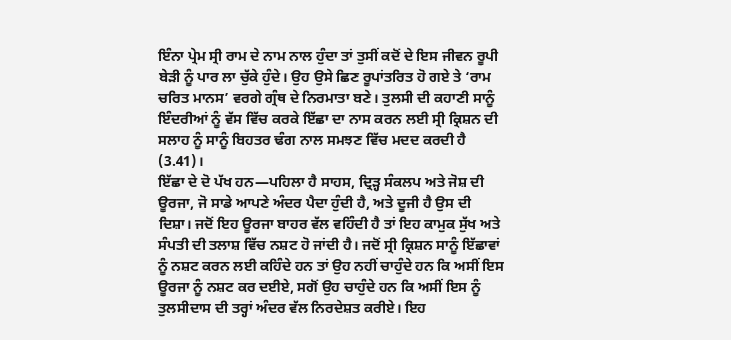ਇੰਨਾ ਪ੍ਰੇਮ ਸ੍ਰੀ ਰਾਮ ਦੇ ਨਾਮ ਨਾਲ ਹੁੰਦਾ ਤਾਂ ਤੁਸੀਂ ਕਦੋਂ ਦੇ ਇਸ ਜੀਵਨ ਰੂਪੀ ਬੇੜੀ ਨੂੰ ਪਾਰ ਲਾ ਚੁੱਕੇ ਹੁੰਦੇ। ਉਹ ਉਸੇ ਛਿਣ ਰੂਪਾਂਤਰਿਤ ਹੋ ਗਏ ਤੇ ‘ਰਾਮ ਚਰਿਤ ਮਾਨਸ’ ਵਰਗੇ ਗ੍ਰੰਥ ਦੇ ਨਿਰਮਾਤਾ ਬਣੇ। ਤੁਲਸੀ ਦੀ ਕਹਾਣੀ ਸਾਨੂੰ ਇੰਦਰੀਆਂ ਨੂੰ ਵੱਸ ਵਿੱਚ ਕਰਕੇ ਇੱਛਾ ਦਾ ਨਾਸ ਕਰਨ ਲਈ ਸ੍ਰੀ ਕ੍ਰਿਸ਼ਨ ਦੀ ਸਲਾਹ ਨੂੰ ਸਾਨੂੰ ਬਿਹਤਰ ਢੰਗ ਨਾਲ ਸਮਝਣ ਵਿੱਚ ਮਦਦ ਕਰਦੀ ਹੈ (3.41)।
ਇੱਛਾ ਦੇ ਦੋ ਪੱਖ ਹਨ—ਪਹਿਲਾ ਹੈ ਸਾਹਸ, ਦ੍ਰਿੜ੍ਹ ਸੰਕਲਪ ਅਤੇ ਜੋਸ਼ ਦੀ ਊਰਜਾ, ਜੋ ਸਾਡੇ ਆਪਣੇ ਅੰਦਰ ਪੈਦਾ ਹੁੰਦੀ ਹੈ, ਅਤੇ ਦੂਜੀ ਹੈ ਉਸ ਦੀ ਦਿਸ਼ਾ। ਜਦੋਂ ਇਹ ਊਰਜਾ ਬਾਹਰ ਵੱਲ ਵਹਿੰਦੀ ਹੈ ਤਾਂ ਇਹ ਕਾਮੁਕ ਸੁੱਖ ਅਤੇ ਸੰਪਤੀ ਦੀ ਤਲਾਸ਼ ਵਿੱਚ ਨਸ਼ਟ ਹੋ ਜਾਂਦੀ ਹੈ। ਜਦੋਂ ਸ੍ਰੀ ਕ੍ਰਿਸ਼ਨ ਸਾਨੂੰ ਇੱਛਾਵਾਂ ਨੂੰ ਨਸ਼ਟ ਕਰਨ ਲਈ ਕਹਿੰਦੇ ਹਨ ਤਾਂ ਉਹ ਨਹੀਂ ਚਾਹੁੰਦੇ ਹਨ ਕਿ ਅਸੀਂ ਇਸ ਊਰਜਾ ਨੂੰ ਨਸ਼ਟ ਕਰ ਦਈਏ, ਸਗੋਂ ਉਹ ਚਾਹੁੰਦੇ ਹਨ ਕਿ ਅਸੀਂ ਇਸ ਨੂੰ ਤੁਲਸੀਦਾਸ ਦੀ ਤਰ੍ਹਾਂ ਅੰਦਰ ਵੱਲ ਨਿਰਦੇਸ਼ਤ ਕਰੀਏ। ਇਹ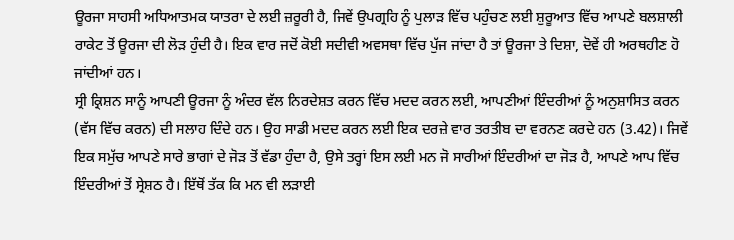ਊਰਜਾ ਸਾਹਸੀ ਅਧਿਆਤਮਕ ਯਾਤਰਾ ਦੇ ਲਈ ਜ਼ਰੂਰੀ ਹੈ, ਜਿਵੇਂ ਉਪਗ੍ਰਹਿ ਨੂੰ ਪੁਲਾੜ ਵਿੱਚ ਪਹੁੰਚਣ ਲਈ ਸ਼ੁਰੂਆਤ ਵਿੱਚ ਆਪਣੇ ਬਲਸ਼ਾਲੀ ਰਾਕੇਟ ਤੋਂ ਊਰਜਾ ਦੀ ਲੋੜ ਹੁੰਦੀ ਹੈ। ਇਕ ਵਾਰ ਜਦੋਂ ਕੋਈ ਸਦੀਵੀ ਅਵਸਥਾ ਵਿੱਚ ਪੁੱਜ ਜਾਂਦਾ ਹੈ ਤਾਂ ਊਰਜਾ ਤੇ ਦਿਸ਼ਾ, ਦੋਵੇਂ ਹੀ ਅਰਥਹੀਣ ਹੋ ਜਾਂਦੀਆਂ ਹਨ।
ਸ੍ਰੀ ਕ੍ਰਿਸ਼ਨ ਸਾਨੂੰ ਆਪਣੀ ਊਰਜਾ ਨੂੰ ਅੰਦਰ ਵੱਲ ਨਿਰਦੇਸ਼ਤ ਕਰਨ ਵਿੱਚ ਮਦਦ ਕਰਨ ਲਈ, ਆਪਣੀਆਂ ਇੰਦਰੀਆਂ ਨੂੰ ਅਨੁਸ਼ਾਸਿਤ ਕਰਨ (ਵੱਸ ਵਿੱਚ ਕਰਨ) ਦੀ ਸਲਾਹ ਦਿੰਦੇ ਹਨ। ਉਹ ਸਾਡੀ ਮਦਦ ਕਰਨ ਲਈ ਇਕ ਦਰਜ਼ੇ ਵਾਰ ਤਰਤੀਬ ਦਾ ਵਰਨਣ ਕਰਦੇ ਹਨ (3.42)। ਜਿਵੇਂ ਇਕ ਸਮੁੱਚ ਆਪਣੇ ਸਾਰੇ ਭਾਗਾਂ ਦੇ ਜੋੜ ਤੋਂ ਵੱਡਾ ਹੁੰਦਾ ਹੈ, ਉਸੇ ਤਰ੍ਹਾਂ ਇਸ ਲਈ ਮਨ ਜੋ ਸਾਰੀਆਂ ਇੰਦਰੀਆਂ ਦਾ ਜੋੜ ਹੈ, ਆਪਣੇ ਆਪ ਵਿੱਚ ਇੰਦਰੀਆਂ ਤੋਂ ਸ੍ਰੇਸ਼ਠ ਹੈ। ਇੱਥੋਂ ਤੱਕ ਕਿ ਮਨ ਵੀ ਲੜਾਈ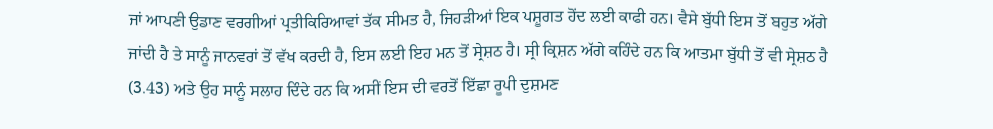ਜਾਂ ਆਪਣੀ ਉਡਾਣ ਵਰਗੀਆਂ ਪ੍ਰਤੀਕਿਰਿਆਵਾਂ ਤੱਕ ਸੀਮਤ ਹੈ, ਜਿਹੜੀਆਂ ਇਕ ਪਸ਼ੂਗਤ ਹੋਂਦ ਲਈ ਕਾਫੀ ਹਨ। ਵੈਸੇ ਬੁੱਧੀ ਇਸ ਤੋਂ ਬਹੁਤ ਅੱਗੇ ਜਾਂਦੀ ਹੈ ਤੇ ਸਾਨੂੰ ਜਾਨਵਰਾਂ ਤੋਂ ਵੱਖ ਕਰਦੀ ਹੈ, ਇਸ ਲਈ ਇਹ ਮਨ ਤੋਂ ਸ੍ਰੇਸ਼ਠ ਹੈ। ਸ੍ਰੀ ਕ੍ਰਿਸ਼ਨ ਅੱਗੇ ਕਹਿੰਦੇ ਹਨ ਕਿ ਆਤਮਾ ਬੁੱਧੀ ਤੋਂ ਵੀ ਸ੍ਰੇਸ਼ਠ ਹੈ (3.43) ਅਤੇ ਉਹ ਸਾਨੂੰ ਸਲਾਹ ਦਿੰਦੇ ਹਨ ਕਿ ਅਸੀਂ ਇਸ ਦੀ ਵਰਤੋਂ ਇੱਛਾ ਰੂਪੀ ਦੁਸ਼ਮਣ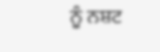ਨੂੰ ਨਸ਼ਟ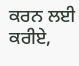ਕਰਨ ਲਈ ਕਰੀਏ,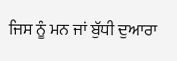ਜਿਸ ਨੂੰ ਮਨ ਜਾਂ ਬੁੱਧੀ ਦੁਆਰਾ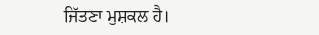ਜਿੱਤਣਾ ਮੁਸ਼ਕਲ ਹੈ।